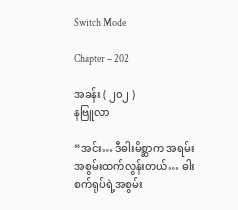Switch Mode

Chapter – 202

အခန်း ( ၂၀၂ )
နဗြူလာ

“အင်း… ဒီဓါးမိစ္ဆာက အရမ်းအစွမ်းထက်လွန်းတယ်… ဓါးစက်ရုပ်ရဲ့အစွမ်း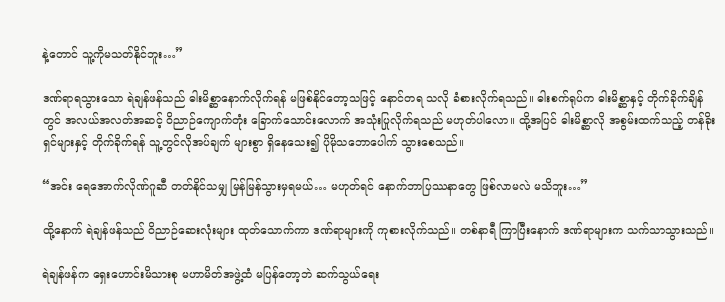နဲ့တောင် သူ့ကိုမသတ်နိုင်ဘူး…”

ဒဏ်ရာရသွားသော ရဲချန်ဖန်သည် ဓါးမိစ္ဆာနောက်လိုက်ရန် မဖြစ်နိုင်တော့သဖြင့် နောင်တရ သလို ခံစားလိုက်ရသည်။ ဓါးစက်ရုပ်က ဓါးမိစ္ဆာနှင့် တိုက်ခိုက်ချိန်တွင် အလယ်အလတ်အဆင့် ဝိညာဉ်ကျောက်တုံး ခြောက်သောင်းလောက် အသုံးပြုလိုက်ရသည် မဟုတ်ပါလော။ ထို့အပြင် ဓါးမိစ္ဆာလို အစွမ်းထက်သည့် တန်ခိုးရှင်များနှင့် တိုက်ခိုက်ရန် သူ့တွင်လိုအပ်ချက် များစွာ ရှိနေသေး၍ ပိုမိုသဘောပေါက် သွားစေသည်။

“အင်း ရေအောက်လိုဏ်ဂူဆီ တတ်နိုင်သမျှ မြန်မြန်သွားမှရမယ်… မဟုတ်ရင် နောက်ဘာပြဿနာတွေ ဖြစ်လာမလဲ မသိဘူး…”

ထို့နောက် ရဲချန်ဖန်သည် ဝိညာဉ်ဆေးလုံးများ ထုတ်သောက်ကာ ဒဏ်ရာများကို ကုစားလိုက်သည်။ တစ်နာရီ ကြာပြီးနောက် ဒဏ်ရာများက သက်သာသွားသည်။

ရဲချန်ဖန်က ရှေးဟောင်းမိသားစု မဟာမိတ်အဖွဲ့ထံ မပြန်တော့ဘဲ ဆက်သွယ်ရေး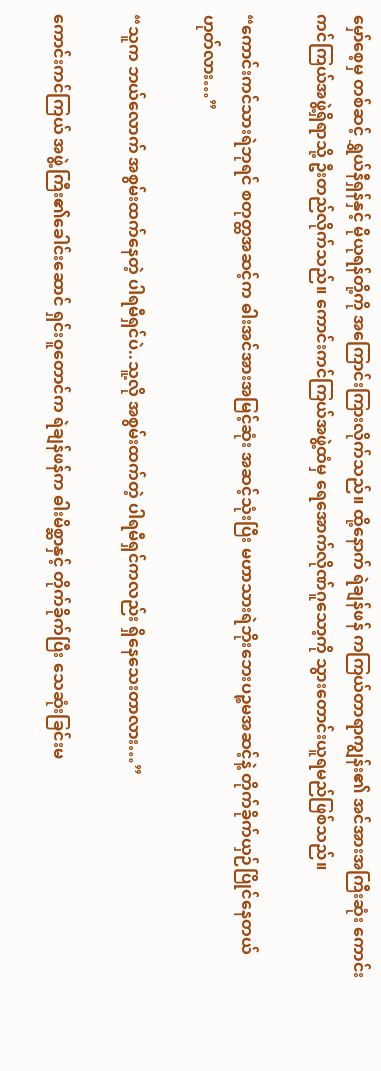မှော်စေ့မှ တစ်ဆင့် ရွှယ်နီရှန်နှင့် မိုယုရန်တို့ကို အကြောင်းကြားလိုက်သည်။ ထို့နောက် ရဲချန်ဖန် ကကြယ်တာရာကျွန်း၏ အင်အားအကြီးဆုံး ကောင်းကင်ကြယ်အဖွဲ့ရှိရာသို့ ဦးတည်လိုက်သည်။ ကောင်းကင်ကြယ်အဖွဲ့ထံမှ ရေအောက်လိုဏ်ဂူသော့ကို သွားတောင်းယူရမည်ဖြစ်သည်။

“ကောင်းကင်သားရဲဘုရင် စတုတ္ထအဆင့်က ဓါးအင်အားအမြင့်ဆုံး အဆင့်သုံးပြီး မဟာသားရဲဘိုးဘေးပဉ္စမအဆင့်နဲ့ တိုက်ခိုက်ယှဉ်ပြိုင်နေတယ် ဟုတ်လား…”

“သူက ဘယ်လောက် အစွမ်းထက်နေတဲ့ ပါရမီရှင်ပဲ..သူ့လို အစွမ်းထက်တဲ့ ပါရမီရှင်ကလည်း ရှိနေသေးတာလား…”

ကောင်းကင်ကြယ် အဖွဲ့ကြီး၏ခေါင်းဆောင် ရှင်းဝူတောင်က ရဲချန်ဖန်က ဓါးမိစ္ဆာနှင့် တိုက်ခိုက်ပြီး သေဆုံးခြင်းမ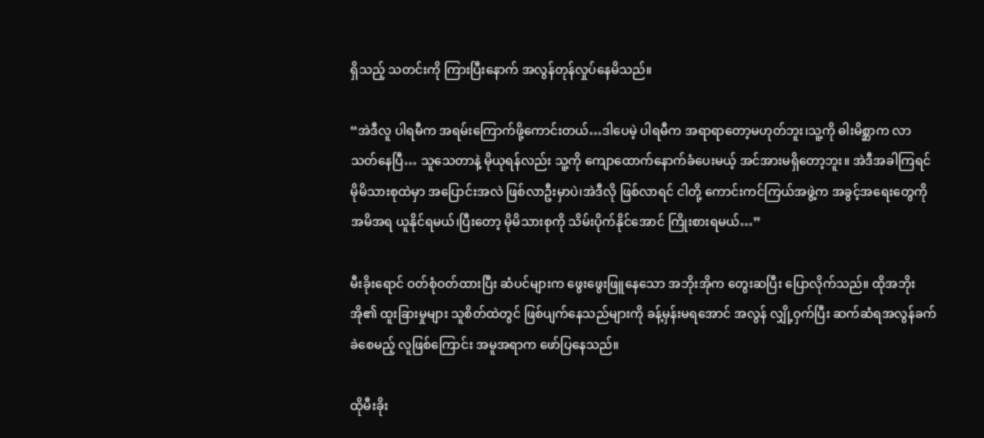ရှိသည့် သတင်းကို ကြားပြီးနောက် အလွန်တုန်လှုပ်နေမိသည်။

“အဲဒီလူ ပါရမီက အရမ်းကြောက်ဖို့ကောင်းတယ်…ဒါပေမဲ့ ပါရမီက အရာရာတော့မဟုတ်ဘူး၊သူ့ကို ဓါးမိစ္ဆာက လာသတ်နေပြီ… သူသေတာနဲ့ မိုယုရန်လည်း သူ့ကို ကျောထောက်နောက်ခံပေးမယ့် အင်အားမရှိတော့ဘူး။ အဲဒီအခါကြရင် မိုမိသားစုထဲမှာ အပြောင်းအလဲ ဖြစ်လာဦးမှာပဲ၊အဲဒီလို ဖြစ်လာရင် ငါတို့ ကောင်းကင်ကြယ်အဖွဲ့က အခွင့်အရေးတွေကို အမိအရ ယူနိုင်ရမယ်၊ပြီးတော့ မိုမိသားစုကို သိမ်းပိုက်နိုင်အောင် ကြိုးစားရမယ်…”

မီးခိုးရောင် ဝတ်စုံဝတ်ထားပြီး ဆံပင်များက ဖွေးဖွေးဖြူနေသော အဘိုးအိုက တွေးဆပြီး ပြောလိုက်သည်။ ထိုအဘိုးအို၏ ထူးခြားမှုများ သူစိတ်ထဲတွင် ဖြစ်ပျက်နေသည်များကို ခန့်မှန်းမရအောင် အလွန် လျှို့ဝှက်ပြီး ဆက်ဆံရအလွန်ခက်ခဲစေမည့် လူဖြစ်ကြောင်း အမူအရာက ဖော်ပြနေသည်။

ထိုမီးခိုး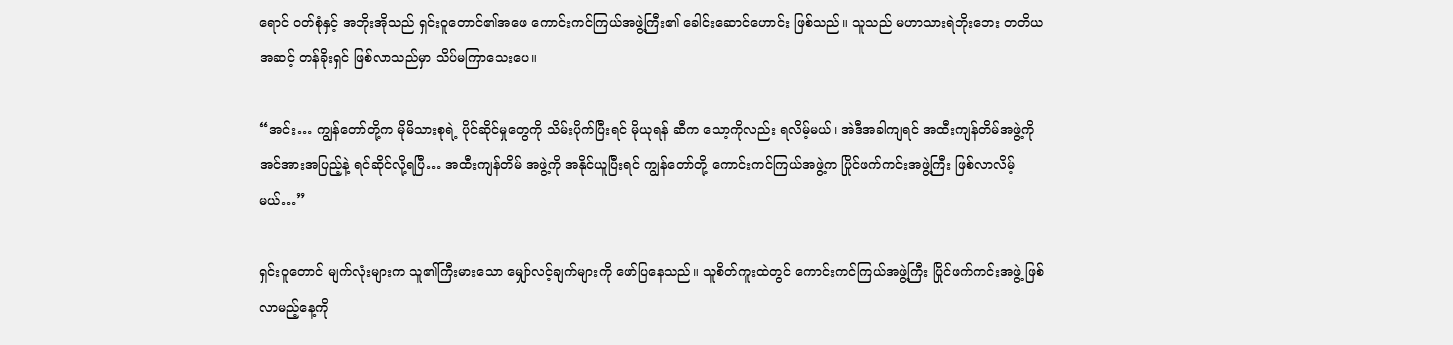ရောင် ဝတ်စုံနှင့် အဘိုးအိုသည် ရှင်းဝူတောင်၏အဖေ ကောင်းကင်ကြယ်အဖွဲ့ကြီး၏ ခေါင်းဆောင်ဟောင်း ဖြစ်သည်။ သူသည် မဟာသားရဲဘိုးဘေး တတိယအဆင့် တန်ခိုးရှင် ဖြစ်လာသည်မှာ သိပ်မကြာသေးပေ။

“အင်း… ကျွန်တော်တို့က မိုမိသားစုရဲ့ ပိုင်ဆိုင်မှုတွေကို သိမ်းပိုက်ပြီးရင် မိုယုရန် ဆီက သော့ကိုလည်း ရလိမ့်မယ်၊ အဲဒီအခါကျရင် အထီးကျန်တိမ်အဖွဲ့ကို အင်အားအပြည့်နဲ့ ရင်ဆိုင်လို့ရပြီ… အထီးကျန်တိမ် အဖွဲ့ကို အနိုင်ယူပြီးရင် ကျွန်တော်တို့ ကောင်းကင်ကြယ်အဖွဲ့က ပြိုင်ဖက်ကင်းအဖွဲ့ကြီး ဖြစ်လာလိမ့်မယ်…”

ရှင်းဝူတောင် မျက်လုံးများက သူ၏ကြီးမားသော မျှော်လင့်ချက်များကို ဖော်ပြနေသည်။ သူစိတ်ကူးထဲတွင် ကောင်းကင်ကြယ်အဖွဲ့ကြီး ပြိုင်ဖက်ကင်းအဖွဲ့ ဖြစ်လာမည့်နေ့ကို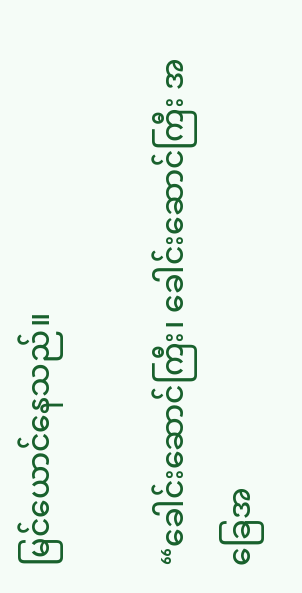မြင်ယောင်နေသည်။

“ခေါင်းဆောင်ကြီး၊ ခေါင်းဆောင်ကြီး အခြေအ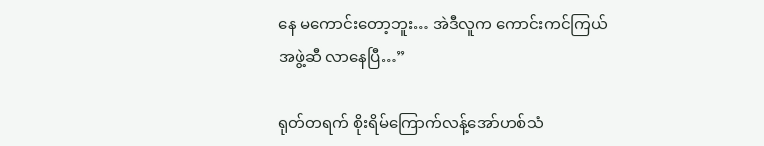နေ မကောင်းတော့ဘူး… အဲဒီလူက ကောင်းကင်ကြယ်အဖွဲ့ဆီ လာနေပြီ…”

ရုတ်တရက် စိုးရိမ်ကြောက်လန့်အော်ဟစ်သံ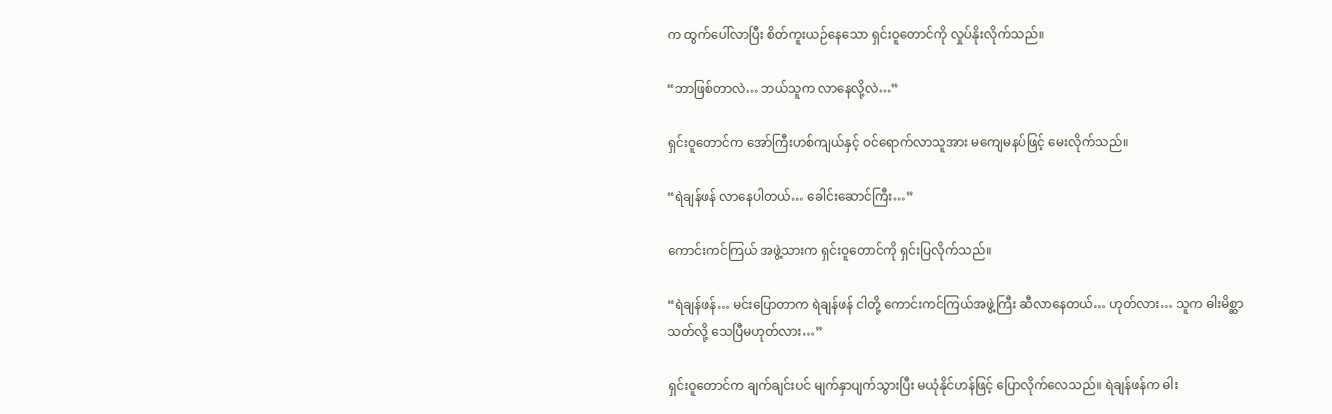က ထွက်ပေါ်လာပြီး စိတ်ကူးယဉ်နေသော ရှင်းဝူတောင်ကို လှုပ်နိုးလိုက်သည်။

“ဘာဖြစ်တာလဲ… ဘယ်သူက လာနေလို့လဲ…”

ရှင်းဝူတောင်က အော်ကြီးဟစ်ကျယ်နှင့် ဝင်ရောက်လာသူအား မကျေမနပ်ဖြင့် မေးလိုက်သည်။

“ရဲချန်ဖန် လာနေပါတယ်… ခေါင်းဆောင်ကြီး…”

ကောင်းကင်ကြယ် အဖွဲ့သားက ရှင်းဝူတောင်ကို ရှင်းပြလိုက်သည်။

“ရဲချန်ဖန်… မင်းပြောတာက ရဲချန်ဖန် ငါတို့ ကောင်းကင်ကြယ်အဖွဲ့ကြီး ဆီလာနေတယ်… ဟုတ်လား… သူက ဓါးမိစ္ဆာသတ်လို့ သေပြီမဟုတ်လား…”

ရှင်းဝူတောင်က ချက်ချင်းပင် မျက်နှာပျက်သွားပြီး မယုံနိုင်ဟန်ဖြင့် ပြောလိုက်လေသည်။ ရဲချန်ဖန်က ဓါး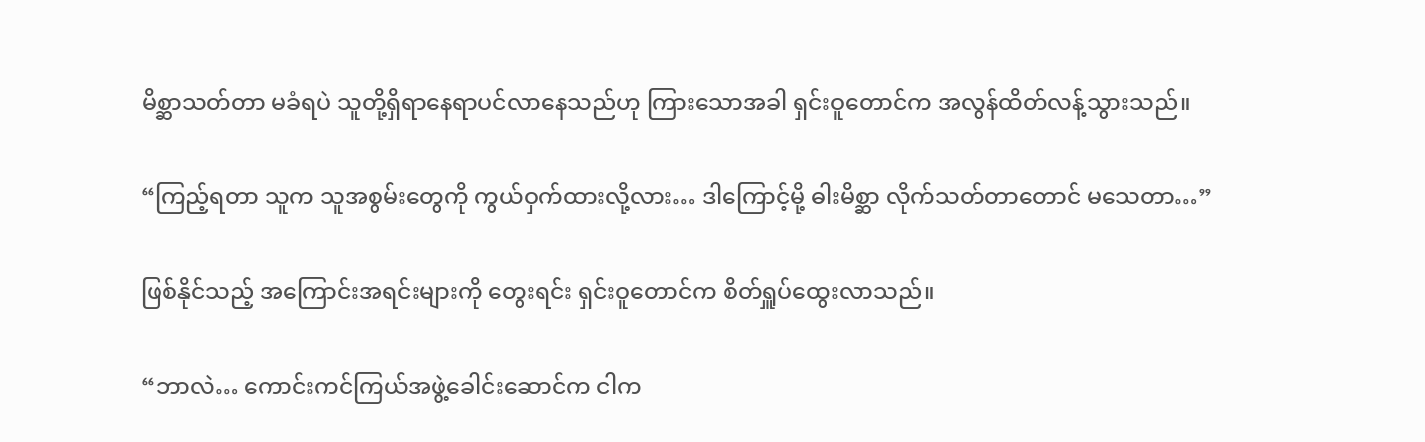မိစ္ဆာသတ်တာ မခံရပဲ သူတို့ရှိရာနေရာပင်လာနေသည်ဟု ကြားသောအခါ ရှင်းဝူတောင်က အလွန်ထိတ်လန့်သွားသည်။

“ကြည့်ရတာ သူက သူအစွမ်းတွေကို ကွယ်ဝှက်ထားလို့လား… ဒါကြောင့်မို့ ဓါးမိစ္ဆာ လိုက်သတ်တာတောင် မသေတာ…”

ဖြစ်နိုင်သည့် အကြောင်းအရင်းများကို တွေးရင်း ရှင်းဝူတောင်က စိတ်ရှူပ်ထွေးလာသည်။

“ဘာလဲ… ကောင်းကင်ကြယ်အဖွဲ့ခေါင်းဆောင်က ငါက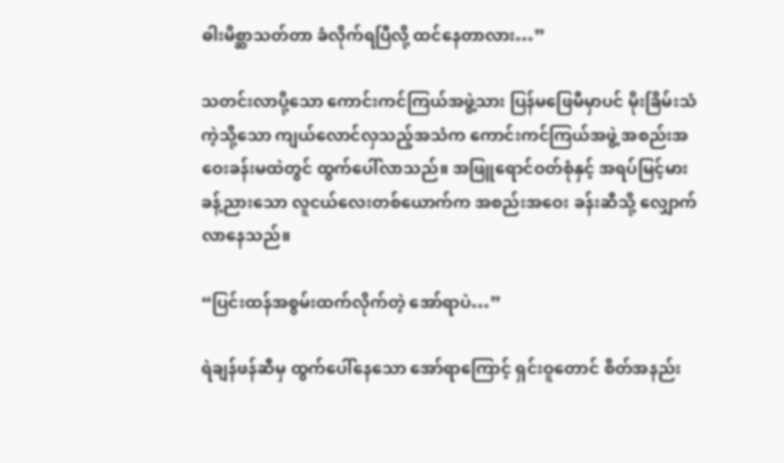ဓါးမိစ္ဆာသတ်တာ ခံလိုက်ရပြီလို့ ထင်နေတာလား…”

သတင်းလာပို့သော ကောင်းကင်ကြယ်အဖွဲ့သား ပြန်မဖြေမီမှာပင် မိုးခြိမ်းသံ ကဲ့သို့သော ကျယ်လောင်လှသည့်အသံက ကောင်းကင်ကြယ်အဖွဲ့ အစည်းအဝေးခန်းမထဲတွင် ထွက်ပေါ်လာသည်။ အဖြူရောင်ဝတ်စုံနှင့် အရပ်မြင့်မားခန့်ညားသော လူငယ်လေးတစ်ယောက်က အစည်းအဝေး ခန်းဆီသို့ လျှောက်လာနေသည်။

“ပြင်းထန်အစွမ်းထက်လိုက်တဲ့ အော်ရာပဲ…”

ရဲချန်ဖန်ဆီမှ ထွက်ပေါ်နေသော အော်ရာကြောင့် ရှင်းဝူတောင် စိတ်အနည်း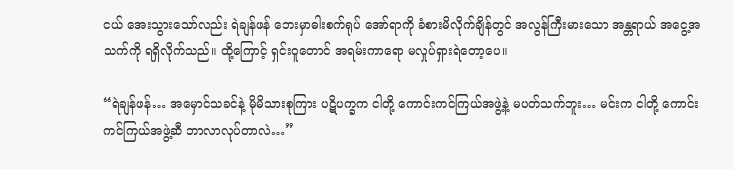ငယ် အေးသွားသော်လည်း ရဲချန်ဖန် ဘေးမှာဓါးစက်ရုပ် အော်ရာကို ခံစားမိလိုက်ချိန်တွင် အလွန်ကြီးမားသော အန္တရာယ် အငွေ့အသက်ကို ရရှိလိုက်သည်။ ထို့ကြောင့် ရှင်းဝူတောင် အရမ်းကာရော မလှုပ်ရှားရဲတော့ပေ။

“ရဲချန်ဖန်… အမှောင်သခင်နဲ့ မိုမိသားစုကြား ပဋိပက္ခက ငါတို့ ကောင်းကင်ကြယ်အဖွဲ့နဲ့ မပတ်သက်ဘူး… မင်းက ငါတို့ ကောင်းကင်ကြယ်အဖွဲ့ဆီ ဘာလာလုပ်တာလဲ…”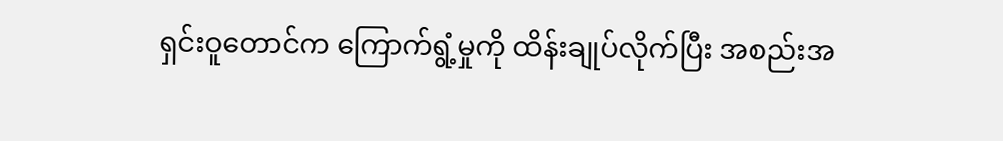ရှင်းဝူတောင်က ကြောက်ရွံ့မှုကို ထိန်းချုပ်လိုက်ပြီး အစည်းအ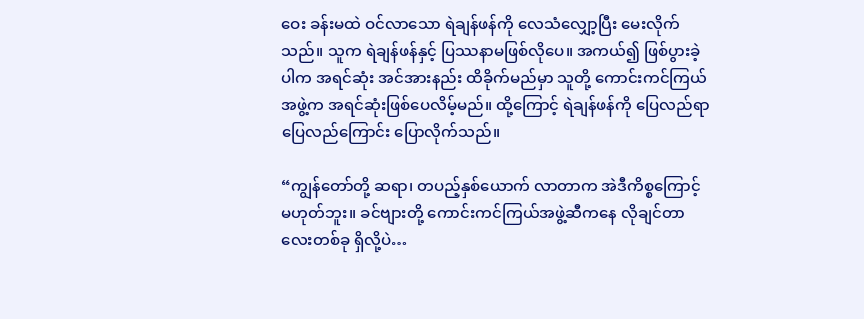ဝေး ခန်းမထဲ ဝင်လာသော ရဲချန်ဖန်ကို လေသံလျှော့ပြီး မေးလိုက်သည်။ သူက ရဲချန်ဖန်နှင့် ပြဿနာမဖြစ်လိုပေ။ အကယ်၍ ဖြစ်ပွားခဲ့ပါက အရင်ဆုံး အင်အားနည်း ထိခိုက်မည်မှာ သူတို့ ကောင်းကင်ကြယ်အဖွဲ့က အရင်ဆုံးဖြစ်ပေလိမ့်မည်။ ထို့ကြောင့် ရဲချန်ဖန်ကို ပြေလည်ရာပြေလည်ကြောင်း ပြောလိုက်သည်။

“ကျွန်တော်တို့ ဆရာ၊ တပည့်နှစ်ယောက် လာတာက အဲဒီကိစ္စကြောင့် မဟုတ်ဘူး။ ခင်ဗျားတို့ ကောင်းကင်ကြယ်အဖွဲ့ဆီကနေ လိုချင်တာလေးတစ်ခု ရှိလို့ပဲ…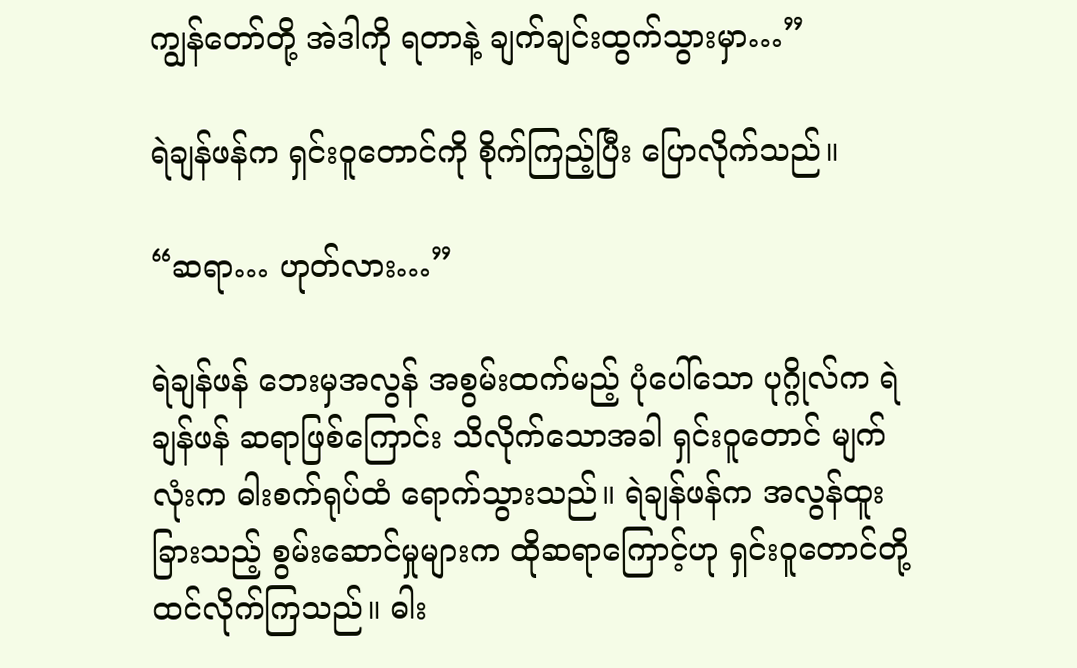ကျွန်တော်တို့ အဲဒါကို ရတာနဲ့ ချက်ချင်းထွက်သွားမှာ…”

ရဲချန်ဖန်က ရှင်းဝူတောင်ကို စိုက်ကြည့်ပြီး ပြောလိုက်သည်။

“ဆရာ… ဟုတ်လား…”

ရဲချန်ဖန် ဘေးမှအလွန် အစွမ်းထက်မည့် ပုံပေါ်သော ပုဂ္ဂိုလ်က ရဲချန်ဖန် ဆရာဖြစ်ကြောင်း သိလိုက်သောအခါ ရှင်းဝူတောင် မျက်လုံးက ဓါးစက်ရုပ်ထံ ရောက်သွားသည်။ ရဲချန်ဖန်က အလွန်ထူးခြားသည့် စွမ်းဆောင်မှုများက ထိုဆရာကြောင့်ဟု ရှင်းဝူတောင်တို့ ထင်လိုက်ကြသည်။ ဓါး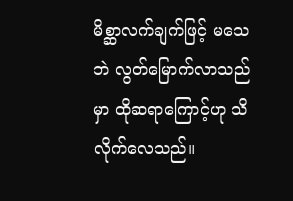မိစ္ဆာလက်ချက်ဖြင့် မသေဘဲ လွတ်မြောက်လာသည်မှာ ထိုဆရာကြောင့်ဟု သိလိုက်လေသည်။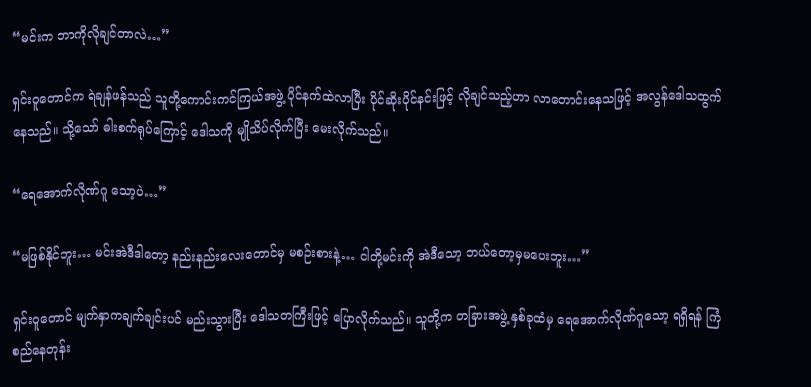“မင်းက ဘာကိုလိုချင်တာလဲ…”

ရှင်းဝူတောင်က ရဲချန်ဖန်သည် သူတို့ကောင်းကင်ကြယ်အဖွဲ့ ပိုင်နက်ထဲလာပြီး ပိုင်ဆိုးပိုင်နင်းဖြင့် လိုချင်သည့်ဟာ လာတောင်းနေသဖြင့် အလွန်ဒေါသထွက်နေသည်။ သို့သော် ဓါးစက်ရုပ်ကြောင့် ဒေါသကို မျိုသိပ်လိုက်ပြီး မေးလိုက်သည်။

“ရေအောက်လိုဏ်ဂူ သော့ပဲ…”

“မဖြစ်နိုင်ဘူး… မင်းအဲဒီဒါတော့ နည်းနည်းလေးတောင်မှ မစဉ်းစားနဲ့… ငါတို့မင်းကို အဲဒီသော့ ဘယ်တော့မှမပေးဘူး…”

ရှင်းဝူတောင် မျက်နှာကချက်ချင်းပင် မည်းသွားပြီး ဒေါသတကြီးဖြင့် ပြောလိုက်သည်။ သူတို့က တခြားအဖွဲ့ နှစ်ခုထံမှ ရေအောက်လိုဏ်ဂူသော့ ရရှိရန် ကြံစည်နေတုန်း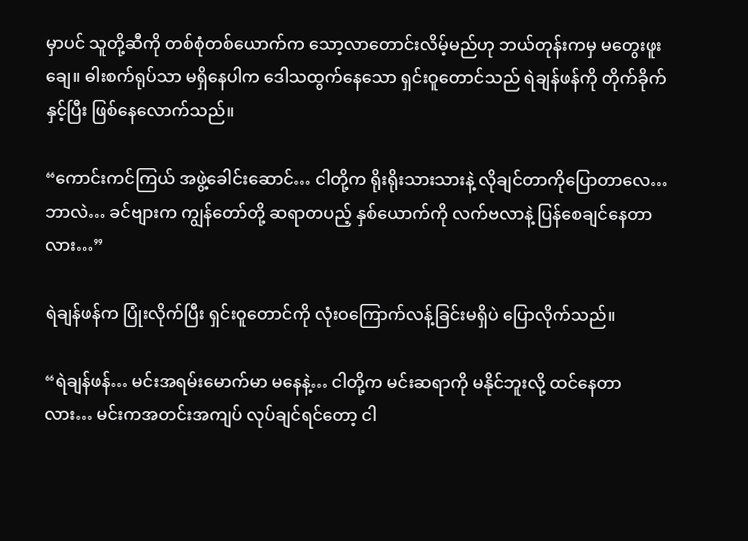မှာပင် သူတို့ဆီကို တစ်စုံတစ်ယောက်က သော့လာတောင်းလိမ့်မည်ဟု ဘယ်တုန်းကမှ မတွေးဖူးချေ။ ဓါးစက်ရုပ်သာ မရှိနေပါက ဒေါသထွက်နေသော ရှင်းဝူတောင်သည် ရဲချန်ဖန်ကို တိုက်ခိုက်နှင့်ပြီး ဖြစ်နေလောက်သည်။

“ကောင်းကင်ကြယ် အဖွဲ့ခေါင်းဆောင်… ငါတို့က ရိုးရိုးသားသားနဲ့ လိုချင်တာကိုပြောတာလေ… ဘာလဲ… ခင်ဗျားက ကျွန်တော်တို့ ဆရာတပည့် နှစ်ယောက်ကို လက်ဗလာနဲ့ ပြန်စေချင်နေတာလား…”

ရဲချန်ဖန်က ပြုံးလိုက်ပြီး ရှင်းဝူတောင်ကို လုံးဝကြောက်လန့်ခြင်းမရှိပဲ ပြောလိုက်သည်။

“ရဲချန်ဖန်… မင်းအရမ်းမောက်မာ မနေနဲ့… ငါတို့က မင်းဆရာကို မနိုင်ဘူးလို့ ထင်နေတာလား… မင်းကအတင်းအကျပ် လုပ်ချင်ရင်တော့ ငါ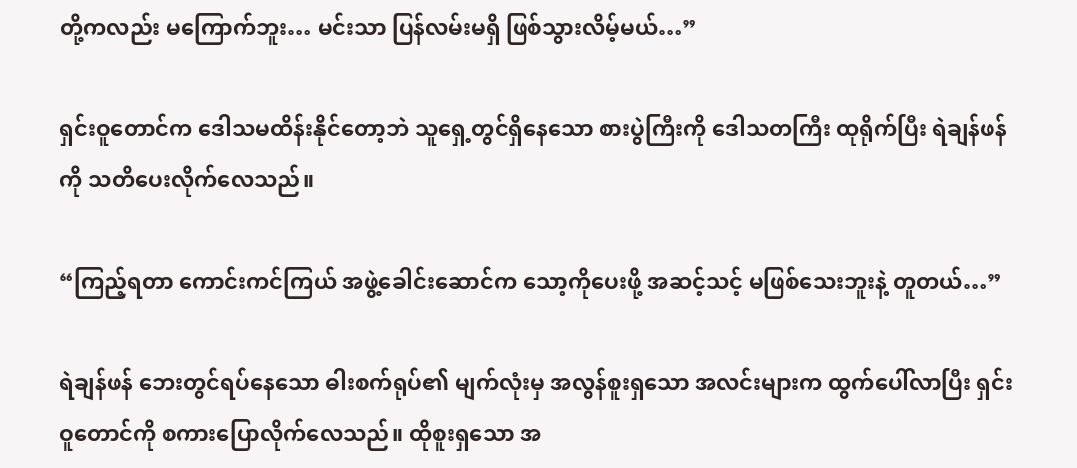တို့ကလည်း မကြောက်ဘူး… မင်းသာ ပြန်လမ်းမရှိ ဖြစ်သွားလိမ့်မယ်…”

ရှင်းဝူတောင်က ဒေါသမထိန်းနိုင်တော့ဘဲ သူရှေ့တွင်ရှိနေသော စားပွဲကြီးကို ဒေါသတကြီး ထုရိုက်ပြီး ရဲချန်ဖန်ကို သတိပေးလိုက်လေသည်။

“ကြည့်ရတာ ကောင်းကင်ကြယ် အဖွဲ့ခေါင်းဆောင်က သော့ကိုပေးဖို့ အဆင့်သင့် မဖြစ်သေးဘူးနဲ့ တူတယ်…”

ရဲချန်ဖန် ဘေးတွင်ရပ်နေသော ဓါးစက်ရုပ်၏ မျက်လုံးမှ အလွန်စူးရှသော အလင်းများက ထွက်ပေါ်လာပြီး ရှင်းဝူတောင်ကို စကားပြောလိုက်လေသည်။ ထိုစူးရှသော အ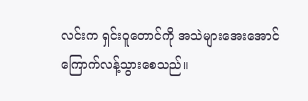လင်းက ရှင်းဝူတောင်ကို အသဲများအေးအောင် ကြောက်လန့်သွားစေသည်။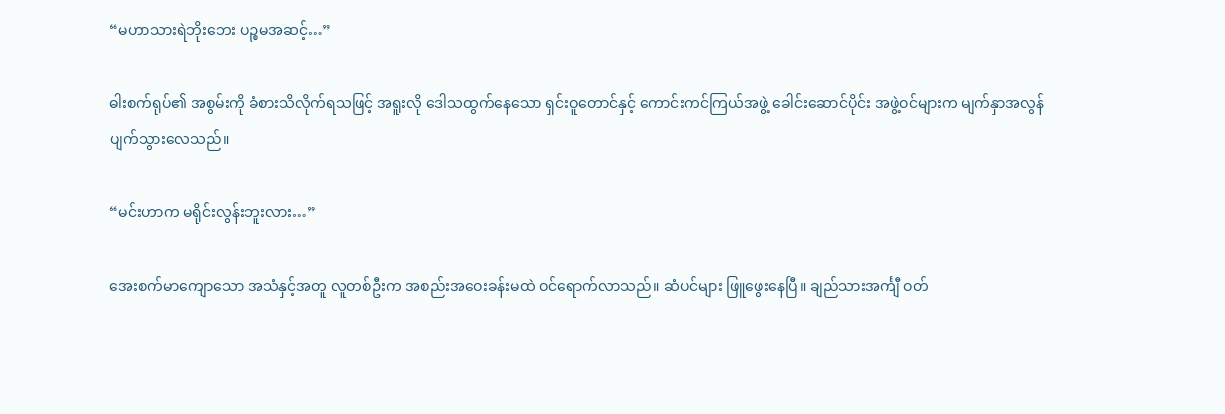“မဟာသားရဲဘိုးဘေး ပဉ္စမအဆင့်…”

ဓါးစက်ရုပ်၏ အစွမ်းကို ခံစားသိလိုက်ရသဖြင့် အရူးလို ဒေါသထွက်နေသော ရှင်းဝူတောင်နှင့် ကောင်းကင်ကြယ်အဖွဲ့ ခေါင်းဆောင်ပိုင်း အဖွဲ့ဝင်များက မျက်နှာအလွန်ပျက်သွားလေသည်။

“မင်းဟာက မရိုင်းလွန်းဘူးလား…”

အေးစက်မာကျောသော အသံနှင့်အတူ လူတစ်ဦးက အစည်းအဝေးခန်းမထဲ ဝင်ရောက်လာသည်။ ဆံပင်များ ဖြူဖွေးနေပြီ။ ချည်သားအင်္ကျီ ဝတ်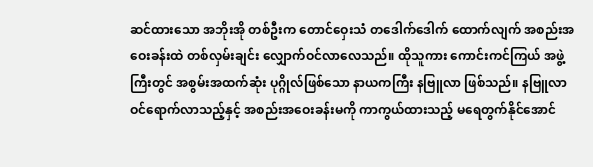ဆင်ထားသော အဘိုးအို တစ်ဦးက တောင်ဝှေးသံ တဒေါက်ဒေါက် ထောက်လျက် အစည်းအဝေးခန်းထဲ တစ်လှမ်းချင်း လျှောက်ဝင်လာလေသည်။ ထိုသူကား ကောင်းကင်ကြယ် အဖွဲ့ကြီးတွင် အစွမ်းအထက်ဆုံး ပုဂ္ဂိုလ်ဖြစ်သော နာယကကြီး နဗြူလာ ဖြစ်သည်။ နဗြူလာ ဝင်ရောက်လာသည့်နှင့် အစည်းအဝေးခန်းမကို ကာကွယ်ထားသည့် မရေတွက်နိုင်အောင်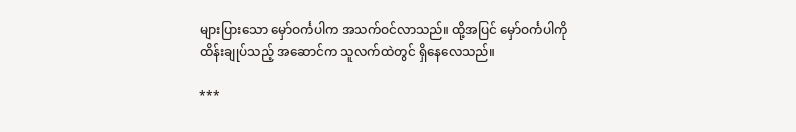များပြားသော မှော်ဝင်္ကပါက အသက်ဝင်လာသည်။ ထို့အပြင် မှော်ဝင်္ကပါကို ထိန်းချုပ်သည့် အဆောင်က သူလက်ထဲတွင် ရှိနေလေသည်။

***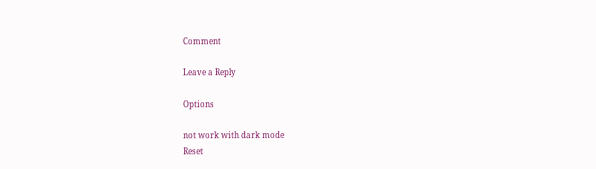Comment

Leave a Reply

Options

not work with dark mode
Reset